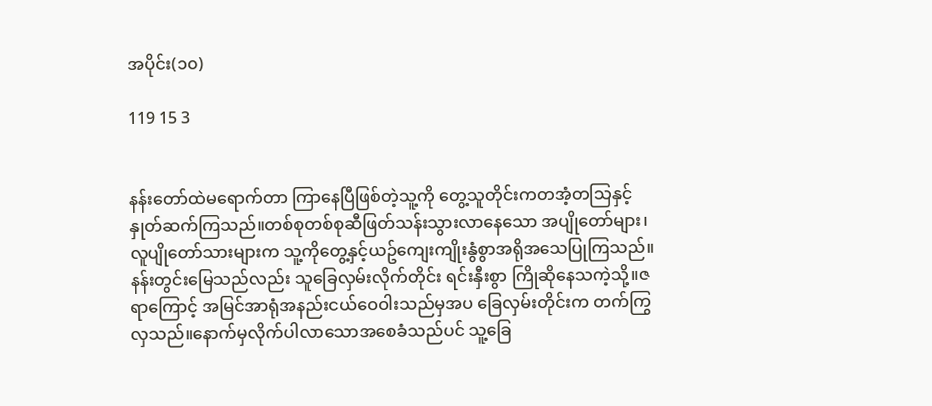အပိုင်း(၁၀)

119 15 3


နန်းတော်ထဲမရောက်တာ ကြာနေပြီဖြစ်တဲ့သူ့ကို တွေ့သူတိုင်းကတအံ့တသြနှင့်နှုတ်ဆက်ကြသည်။တစ်စုတစ်စုဆီဖြတ်သန်းသွားလာနေသော အပျိုတော်များ၊
လူပျိုတော်သားများက သူ့ကိုတွေ့နှင့်ယဥ်ကျေးကျိုးနွံစွာအရိုအသေပြုကြသည်။နန်းတွင်းမြေသည်လည်း သူခြေလှမ်းလိုက်တိုင်း ရင်းနှီးစွာ ကြိုဆိုနေသကဲ့သို့။ဇရာကြောင့် အမြင်အာရုံအနည်းငယ်ဝေဝါးသည်မှအပ ခြေလှမ်းတိုင်းက တက်ကြွလှသည်။နောက်မှလိုက်ပါလာသောအစေခံသည်ပင် သူ့ခြေ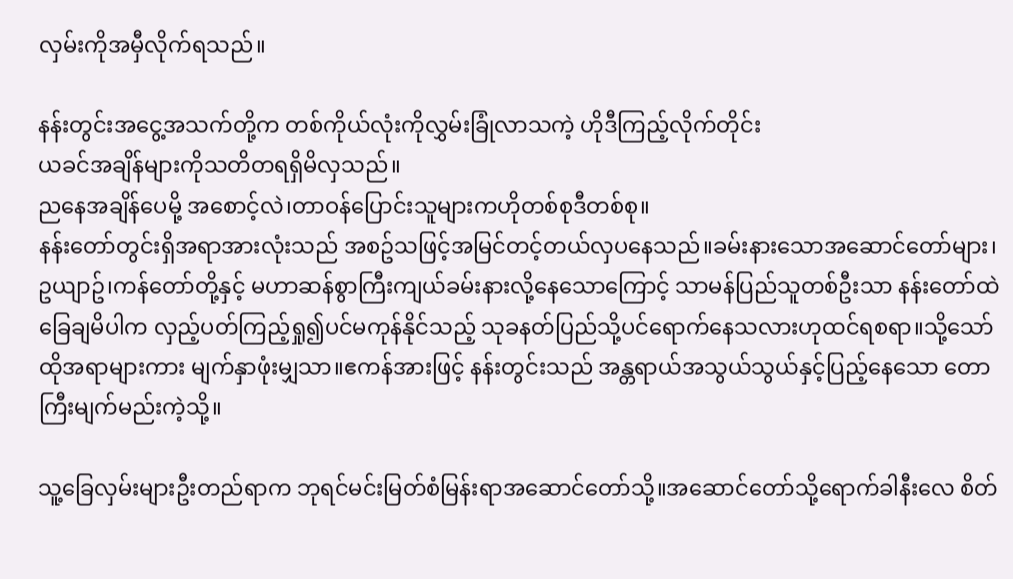လှမ်းကိုအမှီလိုက်ရသည်။

နန်းတွင်းအငွေ့အသက်တို့က တစ်ကိုယ်လုံးကိုလွှမ်းခြုံလာသကဲ့ ဟိုဒီကြည့်လိုက်တိုင်း
ယခင်အချိန်များကိုသတိတရရှိမိလှသည်။
ညနေအချိန်ပေမို့ အစောင့်လဲ၊တာဝန်ပြောင်းသူများကဟိုတစ်စုဒီတစ်စု။
နန်းတော်တွင်းရှိအရာအားလုံးသည် အစဥ်သဖြင့်အမြင်တင့်တယ်လှပနေသည်။ခမ်းနားသောအဆောင်တော်များ၊ဥယျာဥ်၊ကန်တော်တို့နှင့် မဟာဆန်စွာကြီးကျယ်ခမ်းနားလို့နေသောကြောင့် သာမန်ပြည်သူတစ်ဦးသာ နန်းတော်ထဲခြေချမိပါက လှည့်ပတ်ကြည့်ရှု၍ပင်မကုန်နိုင်သည့် သုခနတ်ပြည်သို့ပင်ရောက်နေသလားဟုထင်ရစရာ။သို့သော်ထိုအရာများကား မျက်နှာဖုံးမျှသာ။ဧကန်အားဖြင့် နန်းတွင်းသည် အန္တရာယ်အသွယ်သွယ်နှင့်ပြည့်နေသော တောကြီးမျက်မည်းကဲ့သို့။

သူ့ခြေလှမ်းများဦးတည်ရာက ဘုရင်မင်းမြတ်စံမြန်းရာအဆောင်တော်သို့။အဆောင်တော်သို့ရောက်ခါနီးလေ စိတ်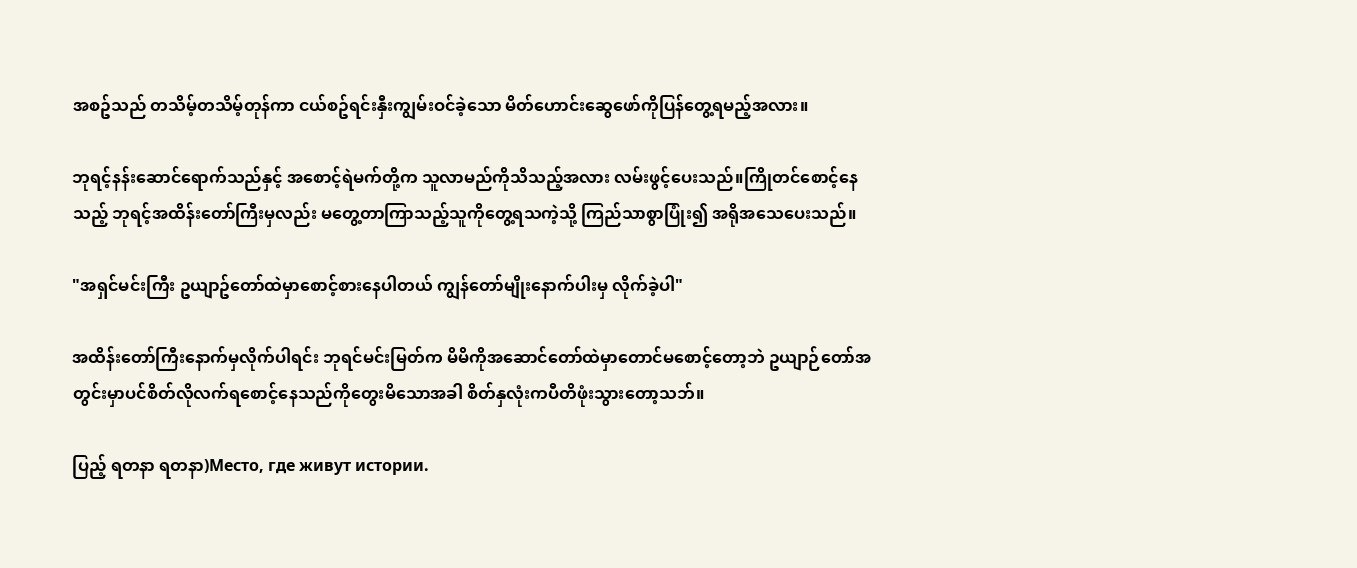အစဥ်သည် တသိမ့်တသိမ့်တုန်ကာ ငယ်စဥ်ရင်းနှီးကျွမ်းဝင်ခဲ့သော မိတ်ဟောင်းဆွေဖော်ကိုပြန်တွေ့ရမည့်အလား။

ဘုရင့်နန်းဆောင်ရောက်သည်နှင့် အစောင့်ရဲမက်တို့က သူလာမည်ကိုသိသည့်အလား လမ်းဖွင့်ပေးသည်။ကြိုတင်စောင့်နေသည့် ဘုရင့်အထိန်းတော်ကြီးမှလည်း မတွေ့တာကြာသည့်သူကိုတွေ့ရသကဲ့သို့ ကြည်သာစွာပြုံး၍ အရိုအသေပေးသည်။

"အရှင်မင်းကြီး ဥယျာဥ်တော်ထဲမှာစောင့်စားနေပါတယ် ကျွန်တော်မျိုးနောက်ပါးမှ လိုက်ခဲ့ပါ"

အထိန်းတော်ကြီးနောက်မှလိုက်ပါရင်း ဘုရင်မင်းမြတ်က မိမိကိုအဆောင်တော်ထဲမှာတောင်မစောင့်တော့ဘဲ ဥယျာဉ်တော်အတွင်းမှာပင်စိတ်လိုလက်ရစောင့်နေသည်ကိုတွေးမိသောအခါ စိတ်နှလုံးကပီတိဖုံးသွားတော့သဘ်။

ပြည့် ရတနာ ရတနာ)Место, где живут истории.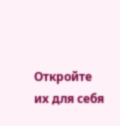Откройте их для себя